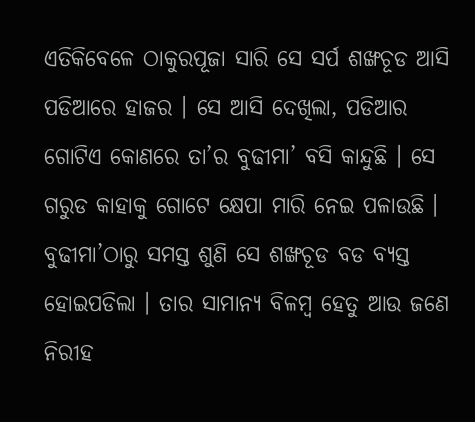ଏତିକିବେଳେ ଠାକୁରପୂଜା ସାରି ସେ ସର୍ପ ଶଙ୍ଖଚୂଡ ଆସି ପଡିଆରେ ହାଜର । ସେ ଆସି ଦେଖିଲା, ପଡିଆର ଗୋଟିଏ କୋଣରେ ତା’ର ବୁଢୀମା’ ବସି କାନ୍ଦୁଛି । ସେ ଗରୁଡ କାହାକୁ ଗୋଟେ କ୍ଷେପା ମାରି ନେଇ ପଳାଉଛି । ବୁଢୀମା’ଠାରୁ ସମସ୍ତ ଶୁଣି ସେ ଶଙ୍ଖଚୂଡ ବଡ ବ୍ୟସ୍ତ ହୋଇପଡିଲା । ତାର ସାମାନ୍ୟ ବିଳମ୍ବ ହେତୁ ଆଉ ଜଣେ ନିରୀହ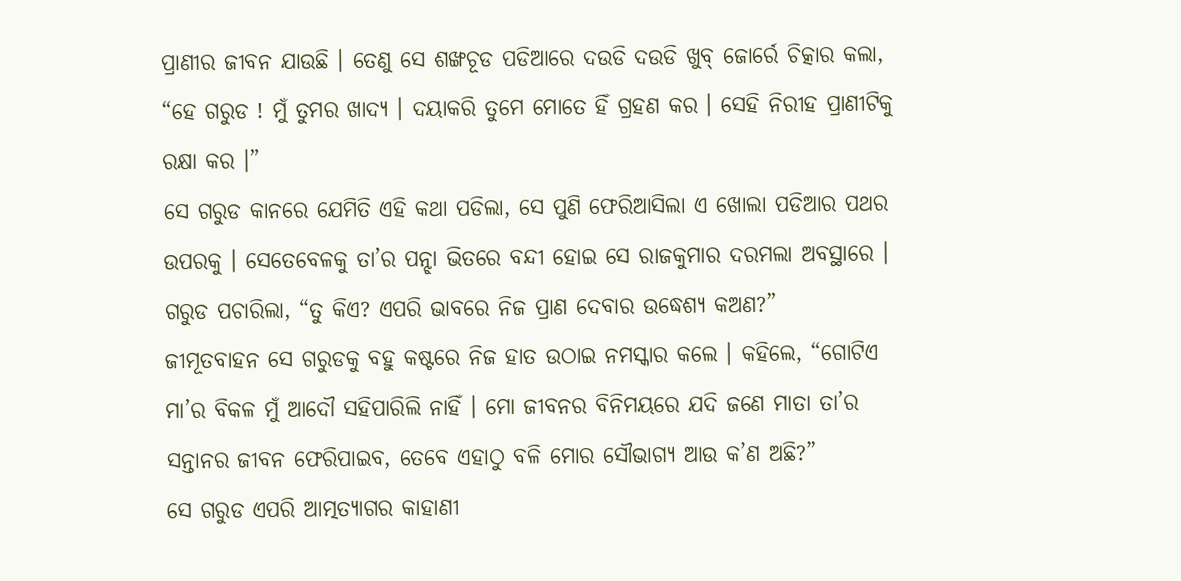ପ୍ରାଣୀର ଜୀବନ ଯାଉଛି । ତେଣୁ ସେ ଶଙ୍ଖଚୂଡ ପଡିଆରେ ଦଉଡି ଦଉଡି ଖୁବ୍ ଜୋର୍ରେ ଚିତ୍କାର କଲା, “ହେ ଗରୁଡ ! ମୁଁ ତୁମର ଖାଦ୍ୟ । ଦୟାକରି ତୁମେ ମୋତେ ହିଁ ଗ୍ରହଣ କର । ସେହି ନିରୀହ ପ୍ରାଣୀଟିକୁ ରକ୍ଷା କର ।”
ସେ ଗରୁଡ କାନରେ ଯେମିତି ଏହି କଥା ପଡିଲା, ସେ ପୁଣି ଫେରିଆସିଲା ଏ ଖୋଲା ପଡିଆର ପଥର ଉପରକୁ । ସେତେବେଳକୁ ତା’ର ପନ୍ଝା ଭିତରେ ବନ୍ଦୀ ହୋଇ ସେ ରାଜକୁମାର ଦରମଲା ଅବସ୍ଥାରେ ।
ଗରୁଡ ପଚାରିଲା, “ତୁ କିଏ? ଏପରି ଭାବରେ ନିଜ ପ୍ରାଣ ଦେବାର ଉଦ୍ଧେଶ୍ୟ କଅଣ?”
ଜୀମୂତବାହନ ସେ ଗରୁଡକୁ ବହୁ କଷ୍ଟରେ ନିଜ ହାତ ଉଠାଇ ନମସ୍କାର କଲେ । କହିଲେ, “ଗୋଟିଏ ମା’ର ବିକଳ ମୁଁ ଆଦୌ ସହିପାରିଲି ନାହିଁ । ମୋ ଜୀବନର ବିନିମୟରେ ଯଦି ଜଣେ ମାତା ତା’ର ସନ୍ତାନର ଜୀବନ ଫେରିପାଇବ, ତେବେ ଏହାଠୁ ବଳି ମୋର ସୌଭାଗ୍ୟ ଆଉ କ’ଣ ଅଛି?”
ସେ ଗରୁଡ ଏପରି ଆତ୍ମତ୍ୟାଗର କାହାଣୀ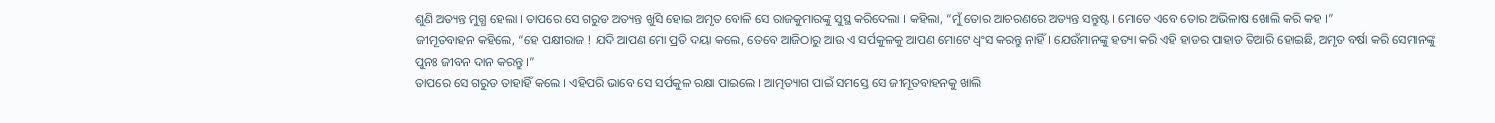ଶୁଣି ଅତ୍ୟନ୍ତ ମୁଗ୍ଧ ହେଲା । ତାପରେ ସେ ଗରୁଡ ଅତ୍ୟନ୍ତ ଖୁସି ହୋଇ ଅମୃତ ବୋଳି ସେ ରାଜକୁମାରଙ୍କୁ ସୁସ୍ଥ କରିଦେଲା । କହିଲା, “ମୁଁ ତୋର ଆଚରଣରେ ଅତ୍ୟନ୍ତ ସନ୍ତୁଷ୍ଟ । ମୋତେ ଏବେ ତୋର ଅଭିଳାଷ ଖୋଲି କରି କହ ।”
ଜୀମୂତବାହନ କହିଲେ, “ହେ ପକ୍ଷୀରାଜ ! ଯଦି ଆପଣ ମୋ ପ୍ରତି ଦୟା କଲେ, ତେବେ ଆଜିଠାରୁ ଆଉ ଏ ସର୍ପକୁଳକୁ ଆପଣ ମୋଟେ ଧ୍ୱଂସ କରନ୍ତୁ ନାହିଁ । ଯେଉଁମାନଙ୍କୁ ହତ୍ୟା କରି ଏହି ହାଡର ପାହାଡ ତିଆରି ହୋଇଛି, ଅମୃତ ବର୍ଷା କରି ସେମାନଙ୍କୁ ପୁନଃ ଜୀବନ ଦାନ କରନ୍ତୁ ।”
ତାପରେ ସେ ଗରୁଡ ତାହାହିଁ କଲେ । ଏହିପରି ଭାବେ ସେ ସର୍ପକୁଳ ରକ୍ଷା ପାଇଲେ । ଆତ୍ମତ୍ୟାଗ ପାଇଁ ସମସ୍ତେ ସେ ଜୀମୂତବାହନକୁ ଖାଲି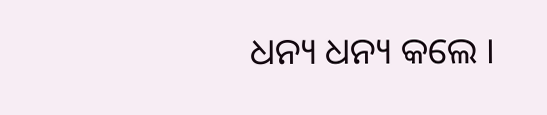ଧନ୍ୟ ଧନ୍ୟ କଲେ ।